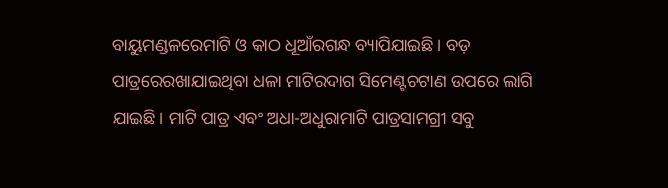ବାୟୁମଣ୍ଡଳରେମାଟି ଓ କାଠ ଧୂଆଁରଗନ୍ଧ ବ୍ୟାପିଯାଇଛି। ବଡ଼ ପାତ୍ରରେରଖାଯାଇଥିବା ଧଳା ମାଟିରଦାଗ ସିମେଣ୍ଟଚଟାଣ ଉପରେ ଲାଗି ଯାଇଛି। ମାଟି ପାତ୍ର ଏବଂ ଅଧା-ଅଧୁରାମାଟି ପାତ୍ରସାମଗ୍ରୀ ସବୁ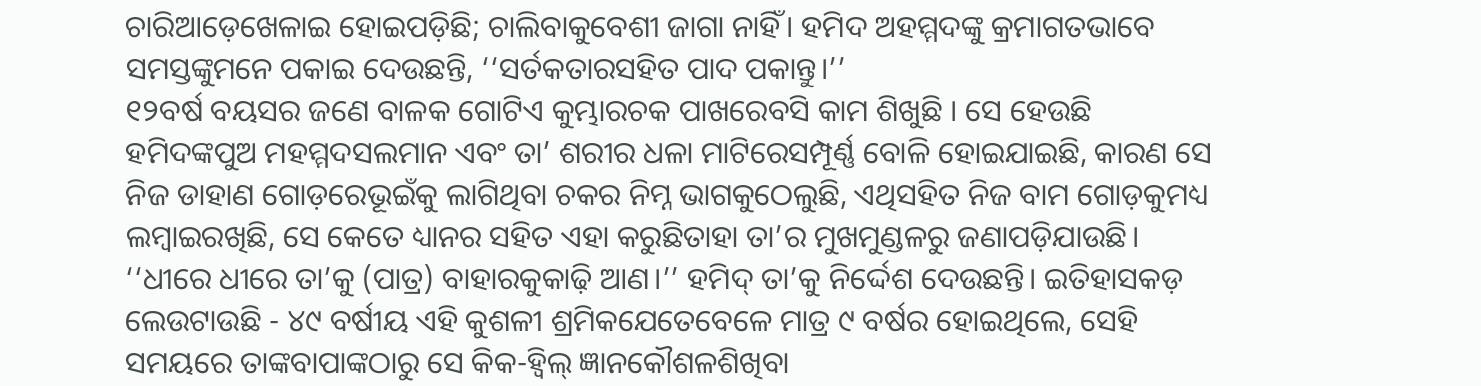ଚାରିଆଡ଼େଖେଳାଇ ହୋଇପଡ଼ିଛି; ଚାଲିବାକୁବେଶୀ ଜାଗା ନାହିଁ। ହମିଦ ଅହମ୍ମଦଙ୍କୁ କ୍ରମାଗତଭାବେ ସମସ୍ତଙ୍କୁମନେ ପକାଇ ଦେଉଛନ୍ତି, ‘‘ସର୍ତକତାରସହିତ ପାଦ ପକାନ୍ତୁ।’’
୧୨ବର୍ଷ ବୟସର ଜଣେ ବାଳକ ଗୋଟିଏ କୁମ୍ଭାରଚକ ପାଖରେବସି କାମ ଶିଖୁଛି । ସେ ହେଉଛି ହମିଦଙ୍କପୁଅ ମହମ୍ମଦସଲମାନ ଏବଂ ତା’ ଶରୀର ଧଳା ମାଟିରେସମ୍ପୂର୍ଣ୍ଣ ବୋଳି ହୋଇଯାଇଛି, କାରଣ ସେ ନିଜ ଡାହାଣ ଗୋଡ଼ରେଭୂଇଁକୁ ଲାଗିଥିବା ଚକର ନିମ୍ନ ଭାଗକୁଠେଲୁଛି, ଏଥିସହିତ ନିଜ ବାମ ଗୋଡ଼କୁମଧ୍ୟ ଲମ୍ବାଇରଖିଛି, ସେ କେତେ ଧ୍ୟାନର ସହିତ ଏହା କରୁଛିତାହା ତା’ର ମୁଖମୁଣ୍ଡଳରୁ ଜଣାପଡ଼ିଯାଉଛି।
‘‘ଧୀରେ ଧୀରେ ତା’କୁ (ପାତ୍ର) ବାହାରକୁକାଢ଼ି ଆଣ।’’ ହମିଦ୍ ତା’କୁ ନିର୍ଦ୍ଦେଶ ଦେଉଛନ୍ତି। ଇତିହାସକଡ଼ ଲେଉଟାଉଛି - ୪୯ ବର୍ଷୀୟ ଏହି କୁଶଳୀ ଶ୍ରମିକଯେତେବେଳେ ମାତ୍ର ୯ ବର୍ଷର ହୋଇଥିଲେ, ସେହି ସମୟରେ ତାଙ୍କବାପାଙ୍କଠାରୁ ସେ କିକ-ହ୍ୱିଲ୍ ଜ୍ଞାନକୌଶଳଶିଖିବା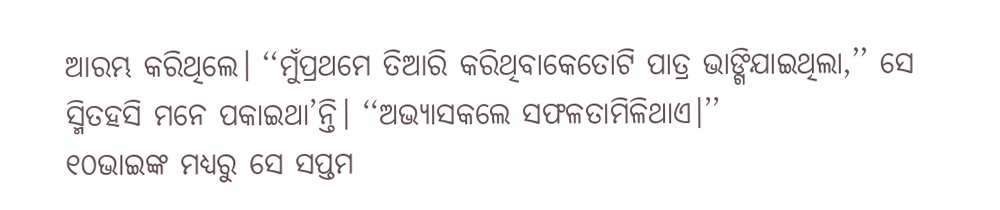ଆରମ୍ଭ କରିଥିଲେ। ‘‘ମୁଁପ୍ରଥମେ ତିଆରି କରିଥିବାକେତୋଟି ପାତ୍ର ଭାଙ୍ଗିଯାଇଥିଲା,’’ ସେ ସ୍ମିତହସି ମନେ ପକାଇଥା’ନ୍ତି। ‘‘ଅଭ୍ୟାସକଲେ ସଫଳତାମିଳିଥାଏ।’’
୧୦ଭାଇଙ୍କ ମଧ୍ୟରୁ ସେ ସପ୍ତମ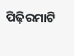ପିଢ଼ିରମାଟି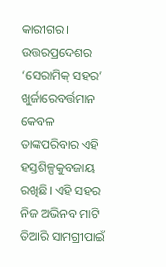କାରୀଗର। ଉତ୍ତରପ୍ରଦେଶର ‘ସେରାମିକ୍ ସହର’ ଖୁର୍ଜାରେବର୍ତ୍ତମାନ କେବଳ ତାଙ୍କପରିବାର ଏହି ହସ୍ତଶିଳ୍ପକୁବଜାୟ ରଖିଛି। ଏହି ସହର ନିଜ ଅଭିନବ ମାଟି ତିଆରି ସାମଗ୍ରୀପାଇଁ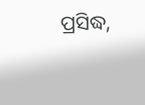ପ୍ରସିଦ୍ଧ,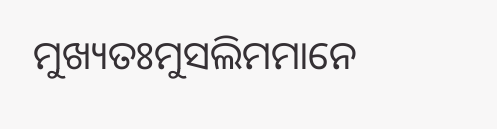ମୁଖ୍ୟତଃମୁସଲିମମାନେ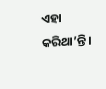ଏହା କରିଥା’ନ୍ତି।